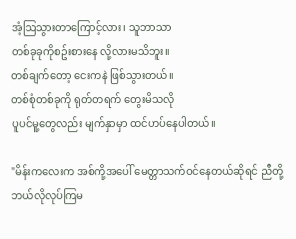အံ့ဩသွားတာကြောင့်လား၊ သူဘာသာ
တစ်ခုခုကိုစဥ်းစား‌နေ လို့လားမသိဘူး။
တစ်ချက်တော့ ငေးကနဲ ဖြစ်သွားတယ်။
တစ်စုံတစ်ခုကို ရုတ်တရက် တွေးမိသလို
ပူပင်မူ့တွေလည်း မျက်နှာမှာ ထင်ဟပ်နေပါတယ်။

"မိန်းကလေးက အစ်ကို့အပေါ် မေတ္တာသက်ဝင်နေတယ်ဆိုရင် ညီတို့ ဘယ်လိုလုပ်ကြမ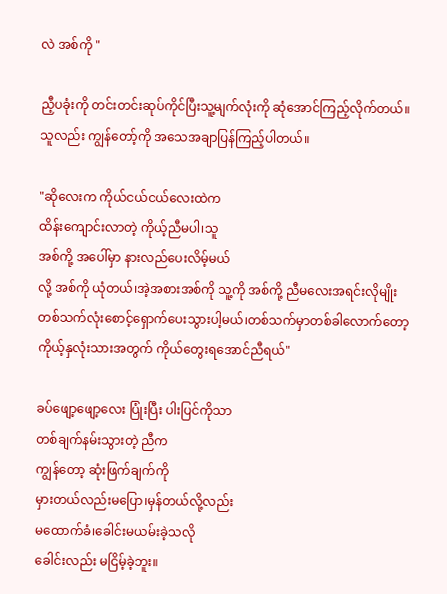လဲ အစ်ကို "

ညီ့ပခုံးကို တင်းတင်းဆုပ်ကိုင်ပြီးသူ့မျက်လုံးကို ဆုံအောင်ကြည့်လိုက်တယ်။သူလည်း ကျွန်တော့်ကို အသေအချာပြန်ကြည့်ပါတယ်။

"ဆိုလေးက ကိုယ်ငယ်ငယ်လေးထဲက
ထိန်းကျောင်းလာတဲ့ ကိုယ့်ညီမပါ၊သူ
အစ်ကို့ အပေါ်မှာ နားလည်ပေးလိမ့်မယ်
လို့ အစ်ကို ယုံတယ်၊အဲ့အစားအစ်ကို သူ့ကို အစ်ကို့ ညီမလေးအရင်းလိုမျိုး တစ်သက်လုံးစောင့်ရှောက်ပေးသွားပါ့မယ်၊တစ်သက်မှာတစ်ခါလောက်တော့
ကိုယ့်နှလုံးသားအတွက် ကိုယ်တွေးရအောင်ညီရယ်"

ခပ်ဖျော့ဖျော့လေး ပြုံးပြီး ပါးပြင်ကိုသာ
တစ်ချက်နမ်းသွားတဲ့ ညီက
ကျွန်တော့ ဆုံးဖြက်ချက်ကို
မှားတယ်လည်းမပြော၊မှန်တယ်လို့လည်း
မထောက်ခံ၊ခေါင်းမယမ်းခဲ့သလို
ခေါင်းလည်း မငြိမ့်ခဲ့ဘူး။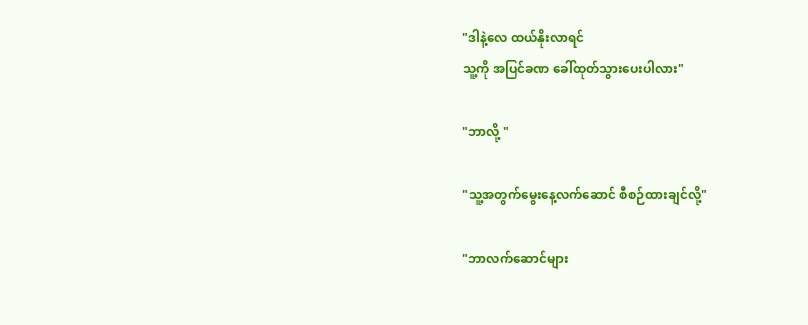"ဒါနဲ့လေ ထယ်နိုးလာရင်
သူ့ကို အပြင်ခဏ ခေါ်ထုတ်သွားပေးပါလား"

"ဘာလို့ "

"သူ့အတွက်မွေးနေ့လက်ဆောင် စီစဉ်ထားချင်လို့"

"ဘာလက်ဆောင်များ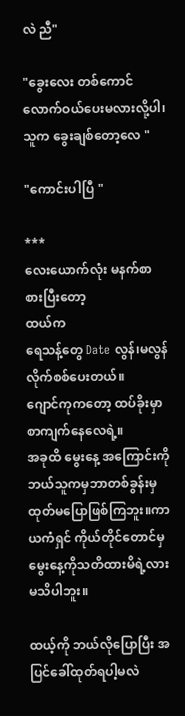လဲ ညီ"

"ခွေးလေး တစ်ကောင်လောက်ဝယ်ပေးမလားလို့ပါ၊
သူက ခွေးချစ်တော့လေ "

"ကောင်းပါပြီ "

***
လေးယောက်လုံး မနက်စာစားပြီးတော့
ထယ်က
ရေသန့်တွေ Date လွန်၊မလွန် လိုက်စစ်ပေးတယ်။
ဂျောင်ကုကတော့ ထပ်ခိုးမှာ စာကျက်နေလေရဲ့။
အခုထိ မွေးနေ့ အကြောင်းကိုဘယ်သူကမှဘာတစ်ခွန်းမှ ထုတ်မပြောဖြစ်ကြဘူး။ကာယကံရှင် ကိုယ်တိုင်တောင်မှ
မွေးနေ့ကိုသတိထားမိရဲ့လားမသိပါဘူး။

ထယ့်ကို ဘယ်လိုပြောပြီး အပြင်ခေါ်ထုတ်ရပါ့မလဲ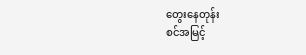တွေးနေတုန်း
စင်အမြင့်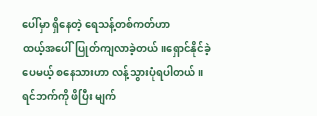ပေါ်မှာ ရှိနေတဲ့ ရေသန့်တစ်ကတ်ဟာ
ထယ့်အပေါ်ပြုတ်ကျလာခဲ့တယ်။ရှောင်နိုင်ခဲ့ပေမယ့် စနေသားဟာ လန့်သွားပုံရပါတယ်။
ရင်ဘက်ကို ဖိပြီး မျက်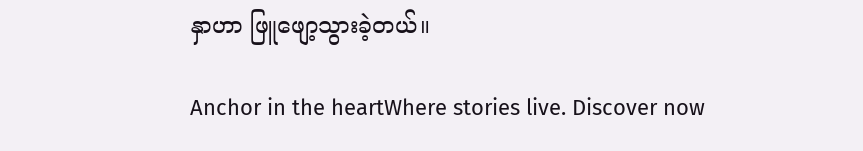နှာဟာ ဖြူဖျော့သွား‌ခဲ့တယ်။

Anchor in the heartWhere stories live. Discover now